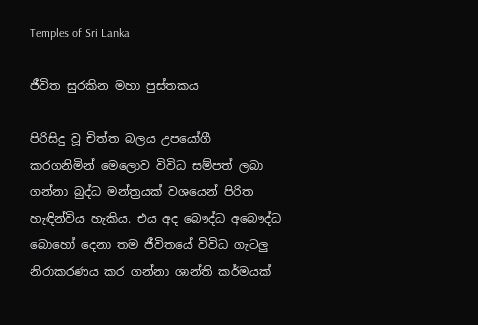Temples of Sri Lanka

ජීවිත සුරකින මහා පුස්තකය

පිරිසිදු වූ චිත්ත බලය උපයෝගී කරගනිමින් මෙලොව විවිධ සම්පත් ලබා ගන්නා බුද්ධ මන්ත්‍රයක් වශයෙන් පිරිත හැඳින්විය හැකිය. එය අද බෞද්ධ අබෞද්ධ බොහෝ දෙනා තම ජීවිතයේ විවිධ ගැටලු නිරාකරණය කර ගන්නා ශාන්ති කර්මයක්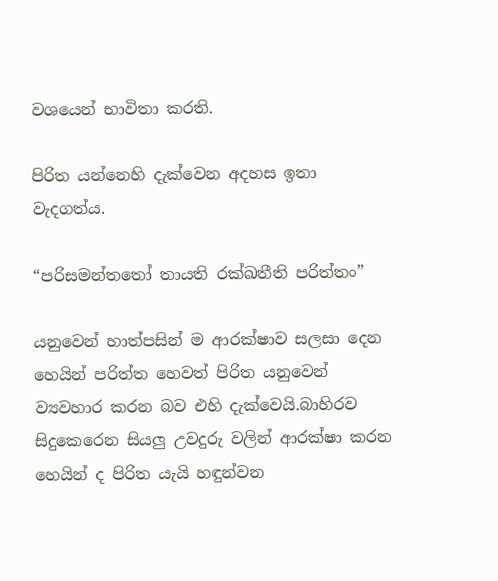වශයෙන් භාවිතා කරති.

පිරිත යන්නෙහි දැක්වෙන අදහස ඉතා වැදගත්ය.

“පරිසමන්තතෝ තායති රක්ඛතීති පරිත්තං”

යනුවෙන් හාත්පසින් ම ආරක්ෂාව සලසා දෙන හෙයින් පරිත්ත හෙවත් පිරිත යනුවෙන් ව්‍යවහාර කරන බව එහි දැක්වෙයි.බාහිරව සිදුකෙරෙන සියලු උවදුරු වලින් ආරක්ෂා කරන හෙයින් ද පිරිත යැයි හඳුන්වන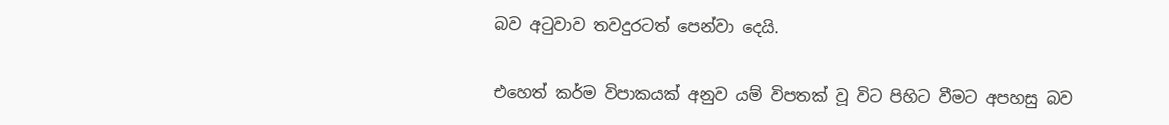බව අටුවාව තවදුරටත් පෙන්වා දෙයි.

එහෙත් කර්ම විපාකයක් අනුව යම් විපතක් වූ විට පිහිට වීමට අපහසු බව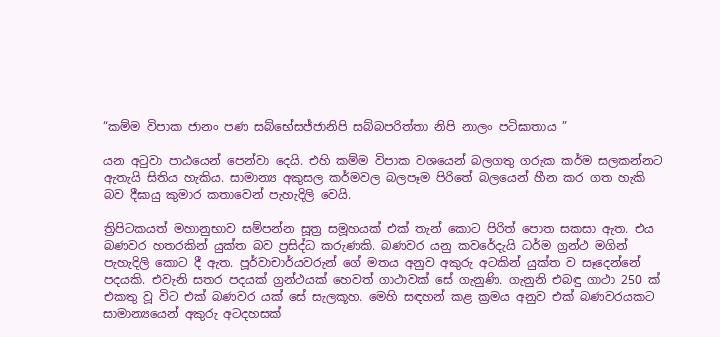“කම්ම විපාක ජානං පණ සබ්භේසජ්ජානිපි සබ්බපරිත්තා නිපි නාලං පටිඝාතාය ”

යන අටුවා පාඨයෙන් පෙන්වා දෙයි. එහි කම්ම විපාක වශයෙන් බලගතු ගරුක කර්ම සලකන්නට ඇතැයි සිතිය හැකිය. සාමාන්‍ය අකුසල කර්මවල බලපෑම පිරිතේ බලයෙන් හීන කර ගත හැකි බව දීඝායු කුමාර කතාවෙන් පැහැදිලි වෙයි.

ත්‍රිපිටකයත් මහානුභාව සම්පන්න සූත්‍ර සමූහයක් එක් තැන් කොට පිරිත් පොත සකසා ඇත. එය බණවර හතරකින් යුක්ත බව ප්‍රසිද්ධ කරුණකි. බණවර යනු කවරේදැයි ධර්ම ග්‍රන්ථ මගින් පැහැදිලි කොට දී ඇත. පූර්වාචාර්යවරුන් ගේ මතය අනුව අකුරු අටකින් යුක්ත ව සෑදෙන්නේ පදයකි. එවැනි සතර පදයක් ග්‍රන්ථයක් හෙවත් ගාථාවක් සේ ගැනුණි. ගැනුනි එබඳු ගාථා 250 ක් එකතු වූ විට එක් බණවර යක් සේ සැලකූහ. මෙහි සඳහන් කළ ක්‍රමය අනුව එක් බණවරයකට සාමාන්‍යයෙන් අකුරු අටදහසක්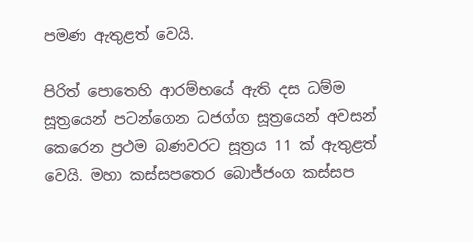පමණ ඇතුළත් වෙයි.

පිරිත් පොතෙහි ආරම්භයේ ඇති දස ධම්ම සූත්‍රයෙන් පටන්ගෙන ධජග්ග සූත්‍රයෙන් අවසන් කෙරෙන ප්‍රථම බණවරට සූත්‍රය 11 ක් ඇතුළත් වෙයි. මහා කස්සපතෙර බොජ්ජංග කස්සප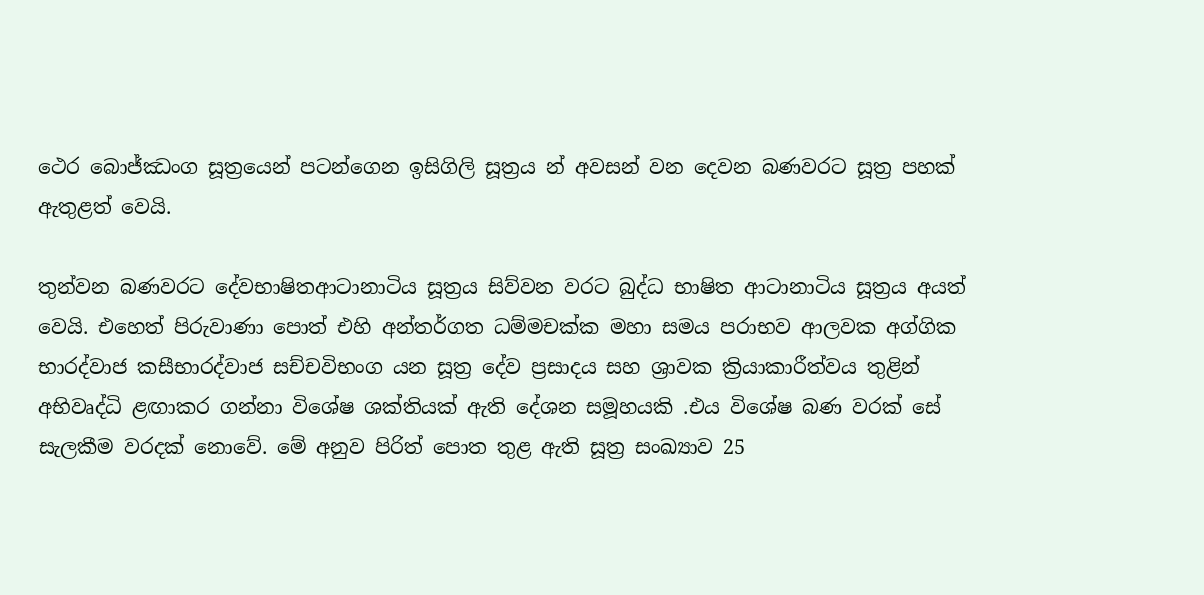ථෙර බොජ්ඣංග සූත්‍රයෙන් පටන්ගෙන ඉසිගිලි සූත්‍රය න් අවසන් වන දෙවන බණවරට සූත්‍ර පහක් ඇතුළත් වෙයි.

තුන්වන බණවරට දේවභාෂිතආටානාටිය සූත්‍රය සිව්වන වරට බුද්ධ භාෂිත ආටානාටිය සූත්‍රය අයත් වෙයි. එහෙත් පිරුවාණා පොත් එහි අන්තර්ගත ධම්මචක්ක මහා සමය පරාභව ආලවක අග්ගික භාරද්වාජ කසීභාරද්වාජ සච්චවිභංග යන සූත්‍ර දේව ප්‍රසාදය සහ ශ්‍රාවක ක්‍රියාකාරීත්වය තුළින් අභිවෘද්ධි ළඟාකර ගන්නා විශේෂ ශක්තියක් ඇති දේශන සමූහයකි .එය විශේෂ බණ වරක් සේ සැලකීම වරදක් නොවේ. මේ අනුව පිරිත් පොත තුළ ඇති සූත්‍ර සංඛ්‍යාව 25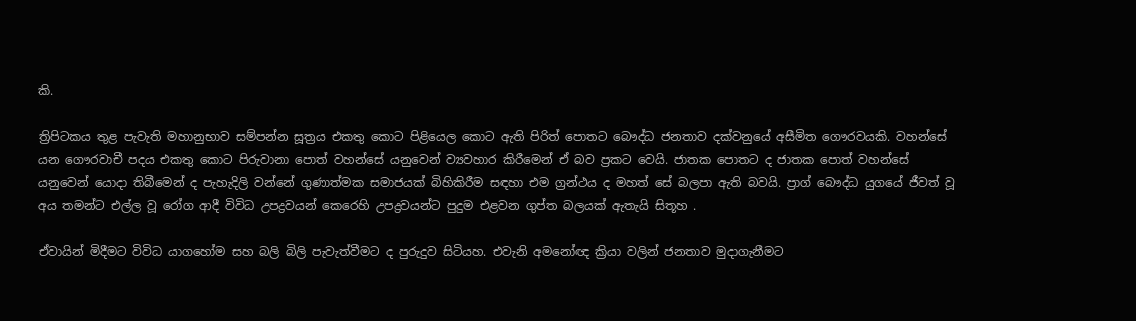කි.

ත්‍රිපිටකය තුළ පැවැති මහානුභාව සම්පන්න සූත්‍රය එකතු කොට පිළියෙල කොට ඇති පිරිත් පොතට බෞද්ධ ජනතාව දක්වනුයේ අසීමිත ගෞරවයකි. වහන්සේ යන ගෞරවාචී පදය එකතු කොට පිරුවානා පොත් වහන්සේ යනුවෙන් ව්‍යවහාර කිරීමෙන් ඒ බව ප්‍රකට වෙයි. ජාතක පොතට ද ජාතක පොත් වහන්සේ යනුවෙන් යොදා තිබීමෙන් ද පැහැදිලි වන්නේ ගුණාත්මක සමාජයක් බිහිකිරීම සඳහා එම ග්‍රන්ථය ද මහත් සේ බලපා ඇති බවයි. ප්‍රාග් බෞද්ධ යුගයේ ජීවත් වූ අය තමන්ට එල්ල වූ රෝග ආදී විවිධ උපද්‍රවයන් කෙරෙහි උපද්‍රවයන්ට පුදුම එළවන ගුප්ත බලයක් ඇතැයි සිතූහ .

ඒවායින් මිදීමට විවිධ යාගහෝම සහ බලි බිලි පැවැත්වීමට ද පුරුදුව සිටියහ. එවැනි අමනෝඥ ක්‍රියා වලින් ජනතාව මුදාගැනීමට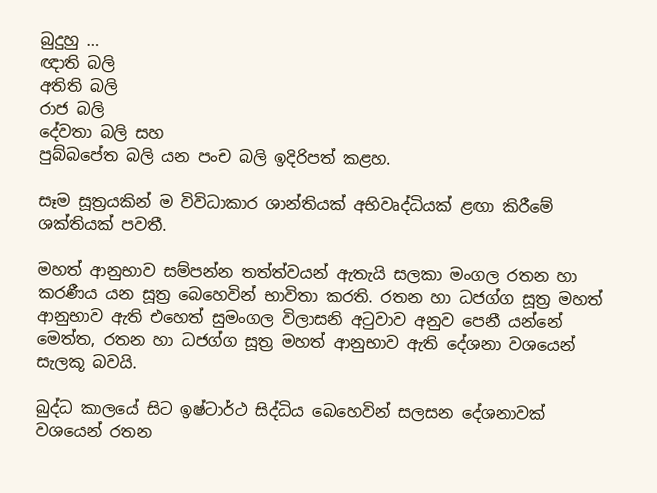බුදුහු …
ඥාති බලි
අතිති බලි
රාජ බලි
දේවතා බලි සහ
පුබ්බපේත බලි යන පංච බලි ඉදිරිපත් කළහ.

සෑම සූත්‍රයකින් ම විවිධාකාර ශාන්තියක් අභිවෘද්ධියක් ළඟා කිරීමේ ශක්තියක් පවතී.

මහත් ආනුභාව සම්පන්න තත්ත්වයන් ඇතැයි සලකා මංගල රතන හා කරණීය යන සූත්‍ර බෙහෙවින් භාවිතා කරති. රතන හා ධජග්ග සූත්‍ර මහත් ආනුභාව ඇති එහෙත් සුමංගල විලාසනි අටුවාව අනුව පෙනී යන්නේ මෙත්ත, රතන හා ධජග්ග සූත්‍ර මහත් ආනුභාව ඇති දේශනා වශයෙන් සැලකූ බවයි.

බුද්ධ කාලයේ සිට ඉෂ්ටාර්ථ සිද්ධිය බෙහෙවින් සලසන දේශනාවක් වශයෙන් රතන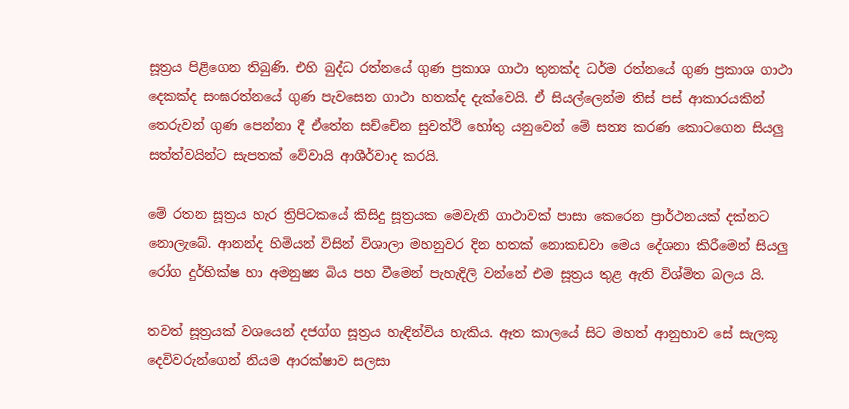සූත්‍රය පිළිගෙන තිබුණි. එහි බුද්ධ රත්නයේ ගුණ ප්‍රකාශ ගාථා තුනක්ද ධර්ම රත්නයේ ගුණ ප්‍රකාශ ගාථා දෙකක්ද සංඝරත්නයේ ගුණ පැවසෙන ගාථා හතක්ද දැක්වෙයි. ඒ සියල්ලෙන්ම තිස් පස් ආකාරයකින් තෙරුවන් ගුණ පෙන්නා දී ඒතේන සච්චේන සුවත්ථි හෝතු යනුවෙන් මේ සත්‍ය කරණ කොටගෙන සියලු සත්ත්වයින්ට සැපතක් වේවායි ආශීර්වාද කරයි.

මේ රතන සූත්‍රය හැර ත්‍රිපිටකයේ කිසිදු සූත්‍රයක මෙවැනි ගාථාවක් පාසා කෙරෙන ප්‍රාර්ථනයක් දක්නට නොලැබේ. ආනන්ද හිමියන් විසින් විශාලා මහනුවර දින හතක් නොකඩවා මෙය දේශනා කිරීමෙන් සියලු රෝග දුර්භික්ෂ හා අමනුෂ්‍ය බිය පහ වීමෙන් පැහැදිලි වන්නේ එම සූත්‍රය තුළ ඇති විශ්මිත බලය යි.

තවත් සූත්‍රයක් වශයෙන් දජග්ග සූත්‍රය හැඳින්විය හැකිය. ඈත කාලයේ සිට මහත් ආනුභාව සේ සැලකූ දෙවිවරුන්ගෙන් නියම ආරක්ෂාව සලසා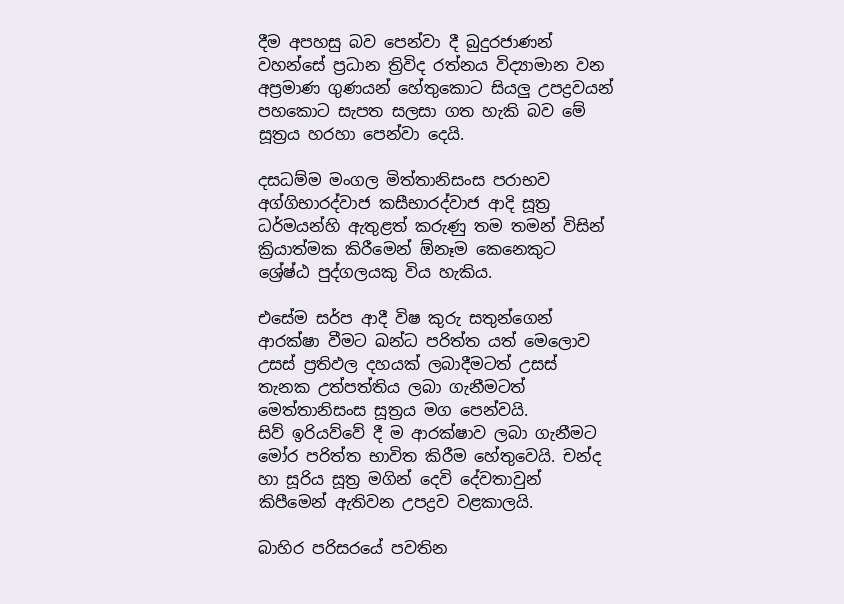දීම අපහසු බව පෙන්වා දී බුදුරජාණන් වහන්සේ ප්‍රධාන ත්‍රිවිද රත්නය විද්‍යාමාන වන අප්‍රමාණ ගුණයන් හේතුකොට සියලු උපද්‍රවයන් පහකොට සැපත සලසා ගත හැකි බව මේ සූත්‍රය හරහා පෙන්වා දෙයි.

දසධම්ම මංගල මිත්තානිසංස පරාභව අග්ගිභාරද්වාජ කසීභාරද්වාජ ආදි සූත්‍ර ධර්මයන්හි ඇතුළත් කරුණු තම තමන් විසින් ක්‍රියාත්මක කිරීමෙන් ඕනෑම කෙනෙකුට ශ්‍රේෂ්ඨ පුද්ගලයකු විය හැකිය.

එසේම සර්ප ආදී විෂ කුරු සතුන්ගෙන් ආරක්ෂා වීමට ඛන්ධ පරිත්ත යත් මෙලොව උසස් ප්‍රතිඵල දහයක් ලබාදීමටත් උසස් තැනක උත්පත්තිය ලබා ගැනීමටත් මෙත්තානිසංස සූත්‍රය මග පෙන්වයි.
සිව් ඉරියව්වේ දී ම ආරක්ෂාව ලබා ගැනීමට මෝර පරිත්ත භාවිත කිරීම හේතුවෙයි. චන්ද හා සූරිය සූත්‍ර මගින් දෙවි දේවතාවුන් කිපීමෙන් ඇතිවන උපද්‍රව වළකාලයි.

බාහිර පරිසරයේ පවතින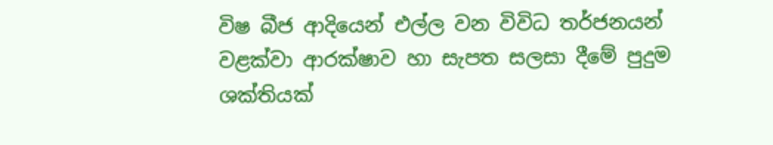විෂ බීජ ආදියෙන් එල්ල වන විවිධ තර්ජනයන් වළක්වා ආරක්ෂාව හා සැපත සලසා දීමේ පුදුම ශක්තියක්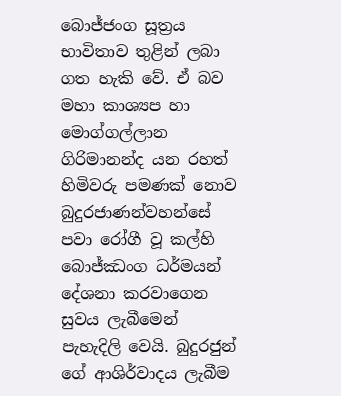බොජ්ජංග සූත්‍රය භාවිතාව තුළින් ලබා ගත හැකි වේ. ඒ බව මහා කාශ්‍යප හා මොග්ගල්ලාන ගිරිමානන්ද යන රහත් හිමිවරු පමණක් නොව බුදුරජාණන්වහන්සේ පවා රෝගී වූ කල්හි බොජ්ඣංග ධර්මයන් දේශනා කරවාගෙන සුවය ලැබීමෙන් පැහැදිලි වෙයි. බුදුරජුන් ගේ ආශිර්වාදය ලැබීම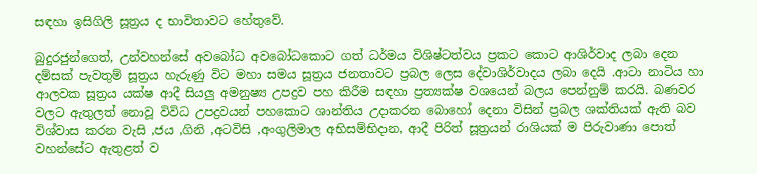සඳහා ඉසිගිලි සූත්‍රය ද භාවිතාවට හේතුවේ.

බුදුරජුන්ගෙත්, උන්වහන්සේ අවබෝධ අවබෝධකොට ගත් ධර්මය විශිෂ්ටත්වය ප්‍රකට කොට ආශිර්වාද ලබා දෙන දම්සක් පැවතුම් සූත්‍රය හැරුණු විට මහා සමය සූත්‍රය ජනතාවට ප්‍රබල ලෙස දේවාශිර්වාදය ලබා දෙයි .ආටා නාටිය හා ආලවක සූත්‍රය යක්ෂ ආදී සියලු අමනුෂ්‍ය උපද්‍රව පහ කිරීම සඳහා ප්‍රත්‍යක්ෂ වශයෙන් බලය පෙන්නුම් කරයි. බණවර වලට ඇතුලත් නොවූ විවිධ උපද්‍රවයන් පහකොට ශාන්තිය උදාකරන බොහෝ දෙනා විසින් ප්‍රබල ශක්තියක් ඇති බව විශ්වාස කරන වැසි ,ජය ,ගිනි ,අටවිසි ,අංගුලිමාල අභිසම්භිදාන, ආදී පිරිත් සූත්‍රයන් රාශියක් ම පිරුවාණා පොත් වහන්සේට ඇතුළත් ව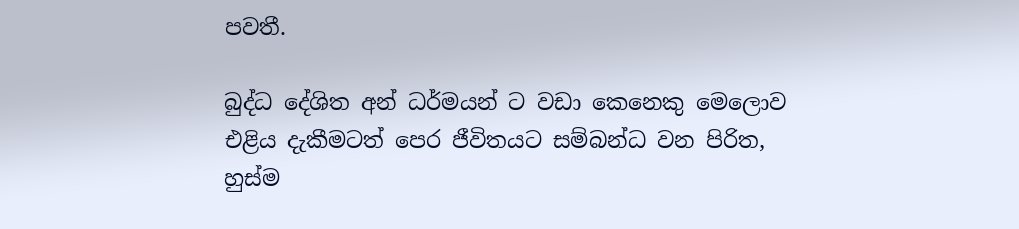පවතී.

බුද්ධ දේශිත අන් ධර්මයන් ට වඩා කෙනෙකු මෙලොව එළිය දැකීමටත් පෙර ජීවිතයට සම්බන්ධ වන පිරිත, හුස්ම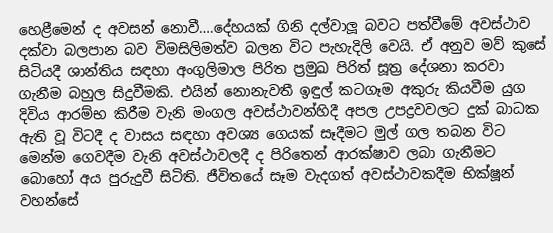හෙළීමෙන් ද අවසන් නොවී….දේහයක් ගිනි දල්වාලූ බවට පත්වීමේ අවස්ථාව දක්වා බලපාන බව විමසිලිමත්ව බලන විට පැහැදිලි වෙයි. ඒ අනුව මව් කුසේ සිටියදී ශාන්තිය සඳහා අංගුලිමාල පිරිත ප්‍රමුඛ පිරිත් සූත්‍ර දේශනා කරවා ගැනීම බහුල සිදුවීමකි. එයින් නොනැවතී ඉඳුල් කටගෑම අකුරු කියවීම යුග දිවිය ආරම්භ කිරීම වැනි මංගල අවස්ථාවන්හිදී අපල උපද්‍රවවලට දුක් බාධක ඇති වූ විටදී ද වාසය සඳහා අවශ්‍ය ගෙයක් සෑදීමට මුල් ගල තබන විට මෙන්ම ගෙවදීම වැනි අවස්ථාවලදී ද පිරිතෙන් ආරක්ෂාව ලබා ගැනීමට බොහෝ අය පුරුදුවී සිටිති. ජීවිතයේ සෑම වැදගත් අවස්ථාවකදීම භික්ෂූන් වහන්සේ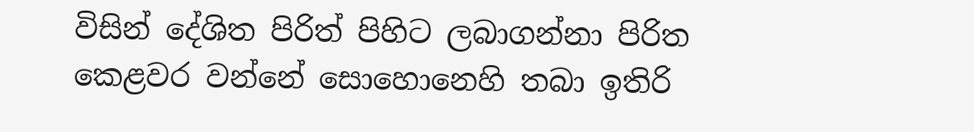විසින් දේශිත පිරිත් පිහිට ලබාගන්නා පිරිත කෙළවර වන්නේ සොහොනෙහි තබා ඉතිරි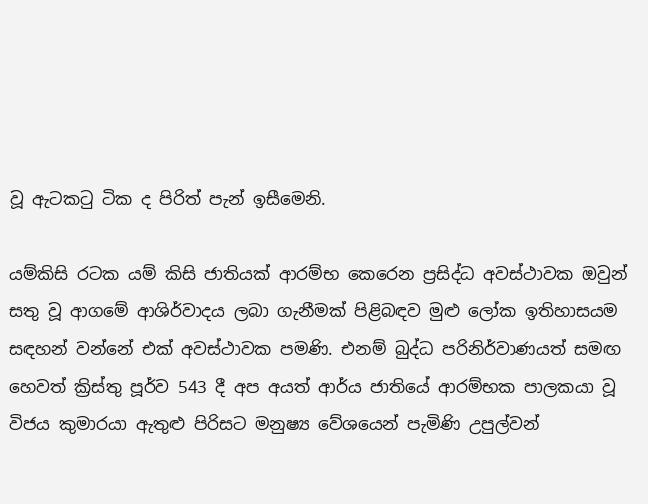වූ ඇටකටු ටික ද පිරිත් පැන් ඉසීමෙනි.

යම්කිසි රටක යම් කිසි ජාතියක් ආරම්භ කෙරෙන ප්‍රසිද්ධ අවස්ථාවක ඔවුන් සතු වූ ආගමේ ආශිර්වාදය ලබා ගැනීමක් පිළිබඳව මුළු ලෝක ඉතිහාසයම සඳහන් වන්නේ එක් අවස්ථාවක පමණි. එනම් බුද්ධ පරිනිර්වාණයත් සමඟ හෙවත් ක්‍රිස්තු පූර්ව 543 දී අප අයත් ආර්ය ජාතියේ ආරම්භක පාලකයා වූ විජය කුමාරයා ඇතුළු පිරිසට මනුෂ්‍ය වේශයෙන් පැමිණි උපුල්වන්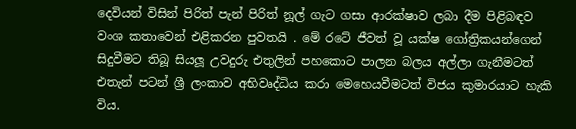දෙවියන් විසින් පිරිත් පැන් පිරිත් නූල් ගැට ගසා ආරක්ෂාව ලබා දීම පිළිබඳව වංශ කතාවෙන් එළිකරන පුවතයි . මේ රටේ ජීවත් වූ යක්ෂ ගෝත්‍රිකයන්ගෙන් සිදුවීමට තිබූ සියලූ උවදුරු එතුලින් පහකොට පාලන බලය අල්ලා ගැනීමටත් එතැන් පටන් ශ්‍රී ලංකාව අභිවෘද්ධිය කරා මෙහෙයවීමටත් විජය කුමාරයාට හැකි විය.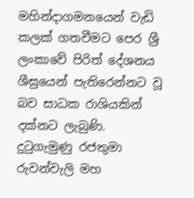මහින්දාගමනයෙන් වැඩි කලක් ගතවීමට පෙර ශ්‍රී ලංකාවේ පිරිත් දේශනය ශීඝ්‍රයෙන් පැතිරෙන්නට වූ බව සාධක රාශියකින් දක්නට ලැබුණි. දුටුගැමුණු රජතුමා රුවන්වැලි මහ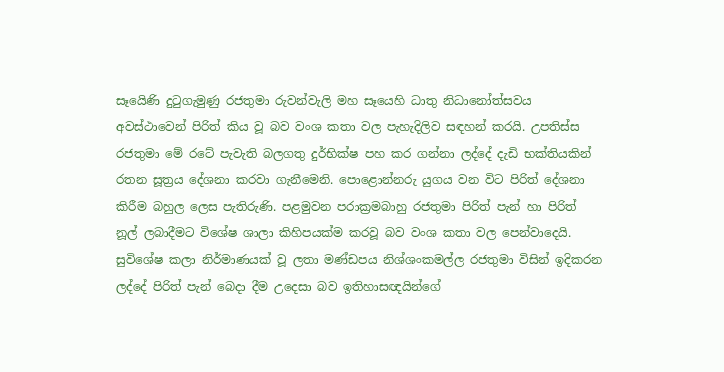සෑයෙිණි දුටුගැමුණු රජතුමා රුවන්වැලි මහ සෑයෙහි ධාතු නිධානෝත්සවය අවස්ථාවෙන් පිරිත් කිය වූ බව වංශ කතා වල පැහැදිලිව සඳහන් කරයි. උපතිස්ස රජතුමා මේ රටේ පැවැති බලගතු දුර්භික්ෂ පහ කර ගන්නා ලද්දේ දැඩි භක්තියකින් රතන සූත්‍රය දේශනා කරවා ගැනීමෙනි. පොළොන්නරු යුගය වන විට පිරිත් දේශනා කිරීම බහුල ලෙස පැතිරුණි. පළමුවන පරාක්‍රමබාහු රජතුමා පිරිත් පැන් හා පිරිත් නූල් ලබාදීමට විශේෂ ශාලා කිහිපයක්ම කරවූ බව වංශ කතා වල පෙන්වාදෙයි. සුවිශේෂ කලා නිර්මාණයක් වූ ලතා මණ්ඩපය නිශ්ශංකමල්ල රජතුමා විසින් ඉදිකරන ලද්දේ පිරිත් පැන් බෙදා දීම උදෙසා බව ඉතිහාසඥයින්ගේ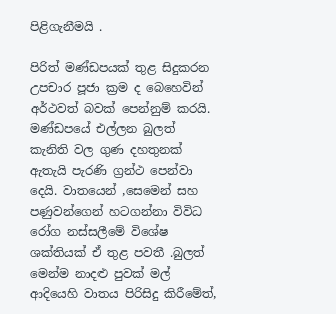පිළිගැනීමයි .

පිරිත් මණ්ඩපයක් තුළ සිදුකරන උපචාර පූජා ක්‍රම ද බෙහෙවින් අර්ථවත් බවක් පෙන්නුම් කරයි. මණ්ඩපයේ එල්ලන බුලත් කැනිති වල ගුණ දහතුනක් ඇතැයි පැරණි ග්‍රන්ථ පෙන්වා දෙයි. වාතයෙන් ,සෙමෙන් සහ පණුවන්ගෙන් හටගන්නා විවිධ රෝග නස්සලීමේ විශේෂ ශක්තියක් ඒ තුළ පවතී .බුලත් මෙන්ම නාදළු පුවක් මල් ආදියෙහි වාතය පිරිසිදු කිරීමේත්,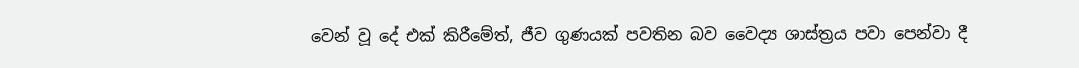වෙන් වූ දේ එක් කිරීමේත්, ජීව ගුණයක් පවතින බව වෛද්‍ය ශාස්ත්‍රය පවා පෙන්වා දී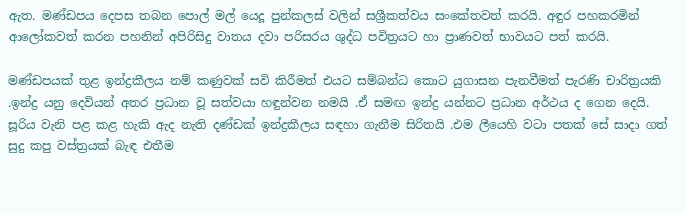ඇත. මණ්ඩපය දෙපස තබන පොල් මල් යෙදූ පුන්කලස් වලින් සශ්‍රීකත්වය සංකේතවත් කරයි. අඳුර පහකරමින් ආලෝකවත් කරන පහනින් අපිරිසිදු වාතය දවා පරිසරය ශුද්ධ පවිත්‍රයට හා ප්‍රාණවත් භාවයට පත් කරයි.

මණ්ඩපයක් තුළ ඉන්ද්‍රකීලය නම් කණුවක් සවි කිරීමත් එයට සම්බන්ධ කොට යුගාසන පැනවීමත් පැරණි චාරිත්‍රයකි .ඉන්ද්‍ර යනු දෙවියන් අතර ප්‍රධාන වූ සත්වයා හඳුන්වන නමයි .ඒ සමඟ ඉන්ද්‍ර යන්නට ප්‍රධාන අර්ථය ද ගෙන දෙයි. සූරිය වැනි පළ කළ හැකි ඇද නැති දණ්ඩක් ඉන්ද්‍රකීලය සඳහා ගැනීම සිරිතයි .එම ලීයෙහි වටා පතක් සේ සාදා ගත් සුදු කපු වස්ත්‍රයක් බැඳ එතීම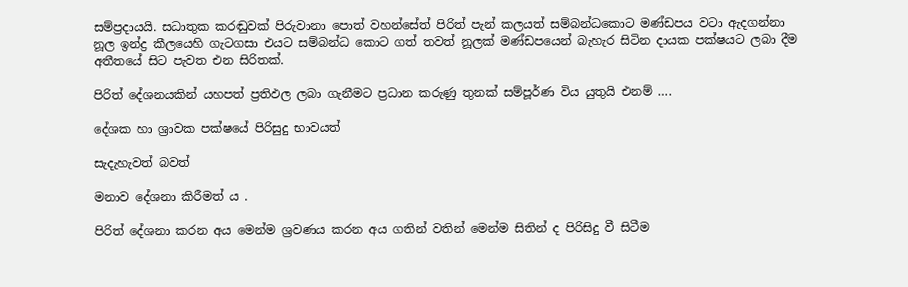සම්ප්‍රදායයි. සධාතුක කරඬුවක් පිරුවානා පොත් වහන්සේත් පිරිත් පැන් කලයත් සම්බන්ධකොට මණ්ඩපය වටා ඇදගන්නා නූල ඉන්ද්‍ර කීලයෙහි ගැටගසා එයට සම්බන්ධ කොට ගත් තවත් නූලක් මණ්ඩපයෙන් බැහැර සිටින දායක පක්ෂයට ලබා දීම අතීතයේ සිට පැවත එන සිරිතක්.

පිරිත් දේශනයකින් යහපත් ප්‍රතිඵල ලබා ගැනීමට ප්‍රධාන කරුණු තුනක් සම්පූර්ණ විය යුතුයි එනම් ….

දේශක හා ශ්‍රාවක පක්ෂයේ පිරිසුදු භාවයත්

සැදැහැවත් බවත්

මනාව දේශනා කිරීමත් ය .

පිරිත් දේශනා කරන අය මෙන්ම ශ්‍රවණය කරන අය ගතින් වතින් මෙන්ම සිතින් ද පිරිසිදු වී සිටීම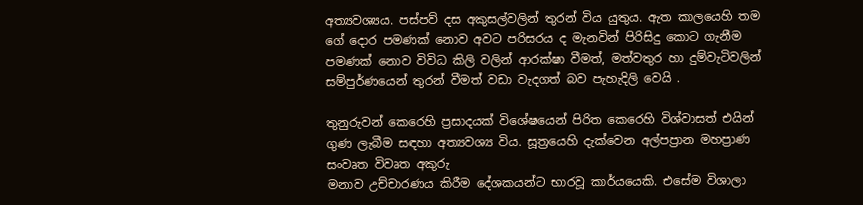අත්‍යවශ්‍යය. පස්පව් දස අකුසල්වලින් තුරන් විය යුතුය. ඇත කාලයෙහි තම ගේ දොර පමණක් නොව අවට පරිසරය ද මැනවින් පිරිසිදු කොට ගැනීම පමණක් නොව විවිධ කිලි වලින් ආරක්ෂා වීමත්, මත්වතුර හා දුම්වැටිවලින් සම්පුර්ණයෙන් තුරන් වීමත් වඩා වැදගත් බව පැහැදිලි වෙයි .

තුනුරුවන් කෙරෙහි ප්‍රසාදයක් විශේෂයෙන් පිරිත කෙරෙහි විශ්වාසත් එයින් ගුණ ලැබීම සඳහා අත්‍යවශ්‍ය විය. සූත්‍රයෙහි දැක්වෙන අල්පප්‍රාන මහප්‍රාණ සංවෘත විවෘත අකුරු
මනාව උච්චාරණය කිරීම දේශකයන්ට භාරවූ කාර්යයෙකි. එසේම විශාලා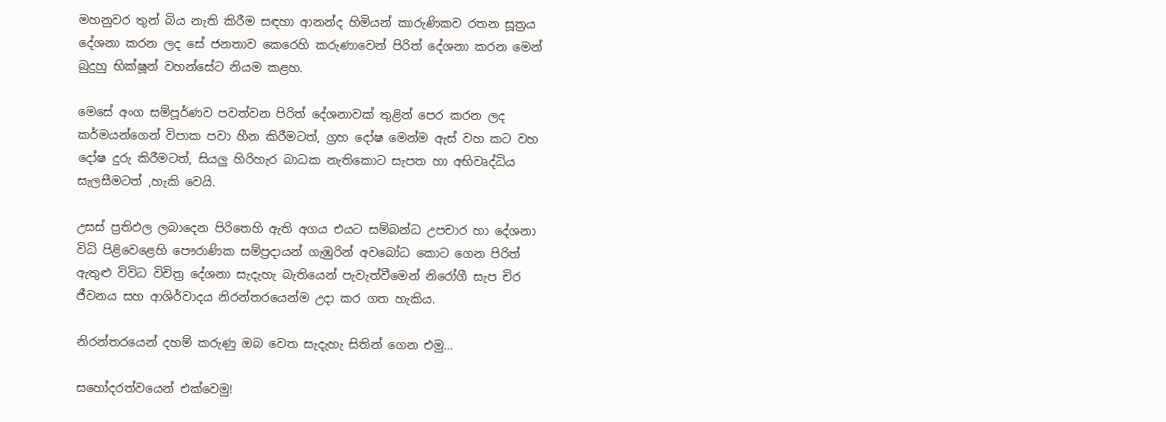මහනුවර තුන් බිය නැති කිරීම සඳහා ආනන්ද හිමියන් කාරුණිකව රතන සූත්‍රය දේශනා කරන ලද සේ ජනතාව කෙරෙහි කරුණාවෙන් පිරිත් දේශනා කරන මෙන් බුදුහු භික්ෂූන් වහන්සේට නියම කළහ.

මෙසේ අංග සම්පූර්ණව පවත්වන පිරිත් දේශනාවක් තුළින් පෙර කරන ලද කර්මයන්ගෙන් විපාක පවා හීන කිරීමටත්, ග්‍රහ දෝෂ මෙන්ම ඇස් වහ කට වහ දෝෂ දුරු කිරීමටත්, සියලු හිරිහැර බාධක නැතිකොට සැපත හා අභිවෘද්ධිය සැලසීමටත් ,හැකි වෙයි.

උසස් ප්‍රතිඵල ලබාදෙන පිරිතෙහි ඇති අගය එයට සම්බන්ධ උපචාර හා දේශනා විධි පිළිවෙළෙහි පෞරාණික සම්ප්‍රදායන් ගැඹුරින් අවබෝධ කොට ගෙන පිරිත් ඇතුළු විවිධ විචිත්‍ර දේශනා සැදැහැ බැතියෙන් පැවැත්වීමෙන් නිරෝගී සැප චිර ජීවනය සහ ආශිර්වාදය නිරන්තරයෙන්ම උදා කර ගත හැකිය.

නිරන්තරයෙන් දහම් කරුණු ඔබ වෙත සැදැහැ සිතින් ගෙන එමු…

සහෝදරත්වයෙන් එක්වෙමු!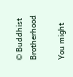© Buddhist Brotherhood

You might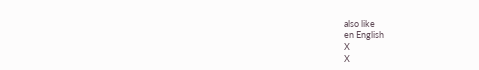also like
en English
X
X